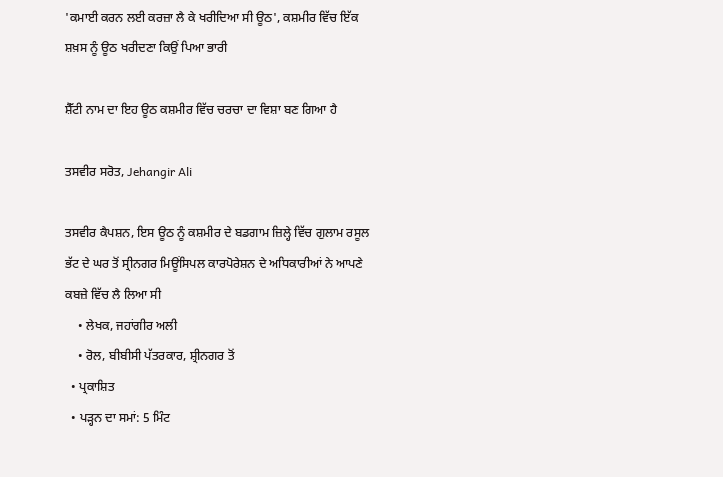'ਕਮਾਈ ਕਰਨ ਲਈ ਕਰਜ਼ਾ ਲੈ ਕੇ ਖਰੀਦਿਆ ਸੀ ਊਠ', ਕਸ਼ਮੀਰ ਵਿੱਚ ਇੱਕ ਸ਼ਖ਼ਸ ਨੂੰ ਊਠ ਖਰੀਦਣਾ ਕਿਉਂ ਪਿਆ ਭਾਰੀ

ਸ਼ੈੱਟੀ ਨਾਮ ਦਾ ਇਹ ਊਠ ਕਸ਼ਮੀਰ ਵਿੱਚ ਚਰਚਾ ਦਾ ਵਿਸ਼ਾ ਬਣ ਗਿਆ ਹੈ

ਤਸਵੀਰ ਸਰੋਤ, Jehangir Ali

ਤਸਵੀਰ ਕੈਪਸ਼ਨ, ਇਸ ਊਠ ਨੂੰ ਕਸ਼ਮੀਰ ਦੇ ਬਡਗਾਮ ਜ਼ਿਲ੍ਹੇ ਵਿੱਚ ਗੁਲਾਮ ਰਸੂਲ ਭੱਟ ਦੇ ਘਰ ਤੋਂ ਸ੍ਰੀਨਗਰ ਮਿਊਂਸਿਪਲ ਕਾਰਪੋਰੇਸ਼ਨ ਦੇ ਅਧਿਕਾਰੀਆਂ ਨੇ ਆਪਣੇ ਕਬਜ਼ੇ ਵਿੱਚ ਲੈ ਲਿਆ ਸੀ
    • ਲੇਖਕ, ਜਹਾਂਗੀਰ ਅਲੀ
    • ਰੋਲ, ਬੀਬੀਸੀ ਪੱਤਰਕਾਰ, ਸ਼੍ਰੀਨਗਰ ਤੋਂ
  • ਪ੍ਰਕਾਸ਼ਿਤ
  • ਪੜ੍ਹਨ ਦਾ ਸਮਾਂ: 5 ਮਿੰਟ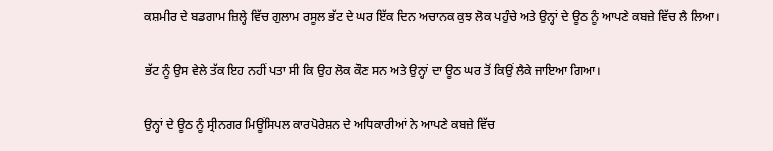ਕਸ਼ਮੀਰ ਦੇ ਬਡਗਾਮ ਜ਼ਿਲ੍ਹੇ ਵਿੱਚ ਗੁਲਾਮ ਰਸੂਲ ਭੱਟ ਦੇ ਘਰ ਇੱਕ ਦਿਨ ਅਚਾਨਕ ਕੁਝ ਲੋਕ ਪਹੁੰਚੇ ਅਤੇ ਉਨ੍ਹਾਂ ਦੇ ਊਠ ਨੂੰ ਆਪਣੇ ਕਬਜ਼ੇ ਵਿੱਚ ਲੈ ਲਿਆ।

ਭੱਟ ਨੂੰ ਉਸ ਵੇਲੇ ਤੱਕ ਇਹ ਨਹੀਂ ਪਤਾ ਸੀ ਕਿ ਉਹ ਲੋਕ ਕੌਣ ਸਨ ਅਤੇ ਉਨ੍ਹਾਂ ਦਾ ਊਠ ਘਰ ਤੋਂ ਕਿਉਂ ਲੈਕੇ ਜਾਇਆ ਗਿਆ।

ਉਨ੍ਹਾਂ ਦੇ ਊਠ ਨੂੰ ਸ੍ਰੀਨਗਰ ਮਿਊਂਸਿਪਲ ਕਾਰਪੋਰੇਸ਼ਨ ਦੇ ਅਧਿਕਾਰੀਆਂ ਨੇ ਆਪਣੇ ਕਬਜ਼ੇ ਵਿੱਚ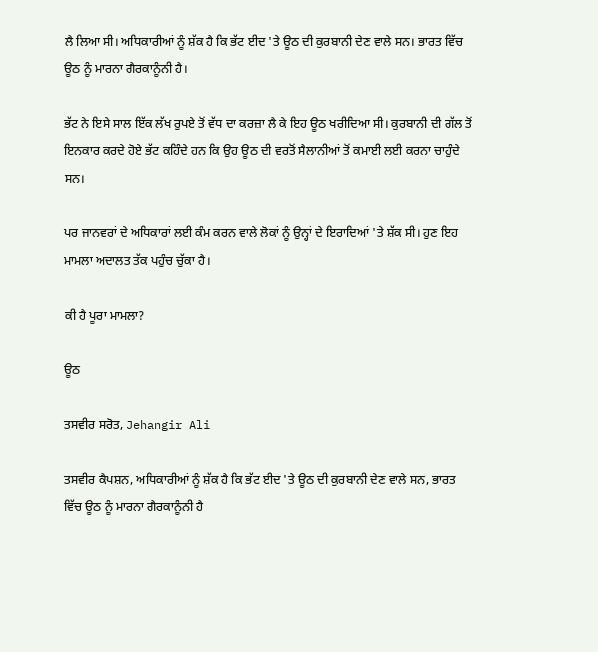ਲੈ ਲਿਆ ਸੀ। ਅਧਿਕਾਰੀਆਂ ਨੂੰ ਸ਼ੱਕ ਹੈ ਕਿ ਭੱਟ ਈਦ 'ਤੇ ਊਠ ਦੀ ਕੁਰਬਾਨੀ ਦੇਣ ਵਾਲੇ ਸਨ। ਭਾਰਤ ਵਿੱਚ ਊਠ ਨੂੰ ਮਾਰਨਾ ਗੈਰਕਾਨੂੰਨੀ ਹੈ।

ਭੱਟ ਨੇ ਇਸੇ ਸਾਲ ਇੱਕ ਲੱਖ ਰੁਪਏ ਤੋਂ ਵੱਧ ਦਾ ਕਰਜ਼ਾ ਲੈ ਕੇ ਇਹ ਊਠ ਖਰੀਦਿਆ ਸੀ। ਕੁਰਬਾਨੀ ਦੀ ਗੱਲ ਤੋਂ ਇਨਕਾਰ ਕਰਦੇ ਹੋਏ ਭੱਟ ਕਹਿੰਦੇ ਹਨ ਕਿ ਉਹ ਊਠ ਦੀ ਵਰਤੋਂ ਸੈਲਾਨੀਆਂ ਤੋਂ ਕਮਾਈ ਲਈ ਕਰਨਾ ਚਾਹੁੰਦੇ ਸਨ।

ਪਰ ਜਾਨਵਰਾਂ ਦੇ ਅਧਿਕਾਰਾਂ ਲਈ ਕੰਮ ਕਰਨ ਵਾਲੇ ਲੋਕਾਂ ਨੂੰ ਉਨ੍ਹਾਂ ਦੇ ਇਰਾਦਿਆਂ 'ਤੇ ਸ਼ੱਕ ਸੀ। ਹੁਣ ਇਹ ਮਾਮਲਾ ਅਦਾਲਤ ਤੱਕ ਪਹੁੰਚ ਚੁੱਕਾ ਹੈ।

ਕੀ ਹੈ ਪੂਰਾ ਮਾਮਲਾ?

ਊਠ

ਤਸਵੀਰ ਸਰੋਤ, Jehangir Ali

ਤਸਵੀਰ ਕੈਪਸ਼ਨ, ਅਧਿਕਾਰੀਆਂ ਨੂੰ ਸ਼ੱਕ ਹੈ ਕਿ ਭੱਟ ਈਦ 'ਤੇ ਊਠ ਦੀ ਕੁਰਬਾਨੀ ਦੇਣ ਵਾਲੇ ਸਨ, ਭਾਰਤ ਵਿੱਚ ਊਠ ਨੂੰ ਮਾਰਨਾ ਗੈਰਕਾਨੂੰਨੀ ਹੈ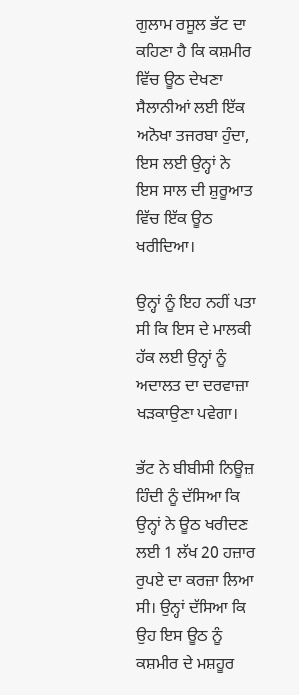ਗੁਲਾਮ ਰਸੂਲ ਭੱਟ ਦਾ ਕਹਿਣਾ ਹੈ ਕਿ ਕਸ਼ਮੀਰ ਵਿੱਚ ਊਠ ਦੇਖਣਾ ਸੈਲਾਨੀਆਂ ਲਈ ਇੱਕ ਅਨੋਖਾ ਤਜਰਬਾ ਹੁੰਦਾ, ਇਸ ਲਈ ਉਨ੍ਹਾਂ ਨੇ ਇਸ ਸਾਲ ਦੀ ਸ਼ੁਰੂਆਤ ਵਿੱਚ ਇੱਕ ਊਠ ਖਰੀਦਿਆ।

ਉਨ੍ਹਾਂ ਨੂੰ ਇਹ ਨਹੀਂ ਪਤਾ ਸੀ ਕਿ ਇਸ ਦੇ ਮਾਲਕੀ ਹੱਕ ਲਈ ਉਨ੍ਹਾਂ ਨੂੰ ਅਦਾਲਤ ਦਾ ਦਰਵਾਜ਼ਾ ਖੜਕਾਉਣਾ ਪਵੇਗਾ।

ਭੱਟ ਨੇ ਬੀਬੀਸੀ ਨਿਊਜ਼ ਹਿੰਦੀ ਨੂੰ ਦੱਸਿਆ ਕਿ ਉਨ੍ਹਾਂ ਨੇ ਊਠ ਖਰੀਦਣ ਲਈ 1 ਲੱਖ 20 ਹਜ਼ਾਰ ਰੁਪਏ ਦਾ ਕਰਜ਼ਾ ਲਿਆ ਸੀ। ਉਨ੍ਹਾਂ ਦੱਸਿਆ ਕਿ ਉਹ ਇਸ ਊਠ ਨੂੰ ਕਸ਼ਮੀਰ ਦੇ ਮਸ਼ਹੂਰ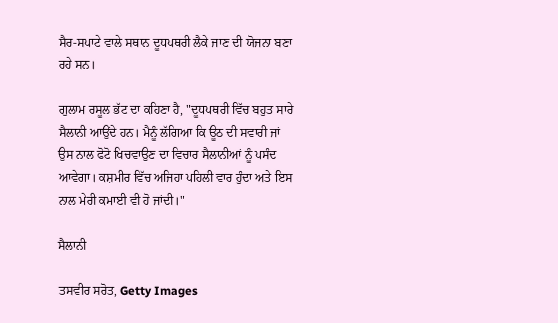ਸੈਰ-ਸਪਾਟੇ ਵਾਲੇ ਸਥਾਨ ਦੂਧਪਥਰੀ ਲੈਕੇ ਜਾਣ ਦੀ ਯੋਜਨਾ ਬਣਾ ਰਹੇ ਸਨ।

ਗੁਲਾਮ ਰਸੂਲ ਭੱਟ ਦਾ ਕਹਿਣਾ ਹੈ, "ਦੂਧਪਥਰੀ ਵਿੱਚ ਬਹੁਤ ਸਾਰੇ ਸੈਲਾਨੀ ਆਉਂਦੇ ਹਨ। ਮੈਨੂੰ ਲੱਗਿਆ ਕਿ ਊਠ ਦੀ ਸਵਾਰੀ ਜਾਂ ਉਸ ਨਾਲ ਫੋਟੋ ਖਿਚਵਾਉਣ ਦਾ ਵਿਚਾਰ ਸੈਲਾਨੀਆਂ ਨੂੰ ਪਸੰਦ ਆਵੇਗਾ। ਕਸ਼ਮੀਰ ਵਿੱਚ ਅਜਿਹਾ ਪਹਿਲੀ ਵਾਰ ਹੁੰਦਾ ਅਤੇ ਇਸ ਨਾਲ ਮੇਰੀ ਕਮਾਈ ਵੀ ਹੋ ਜਾਂਦੀ।"

ਸੈਲਾਨੀ

ਤਸਵੀਰ ਸਰੋਤ, Getty Images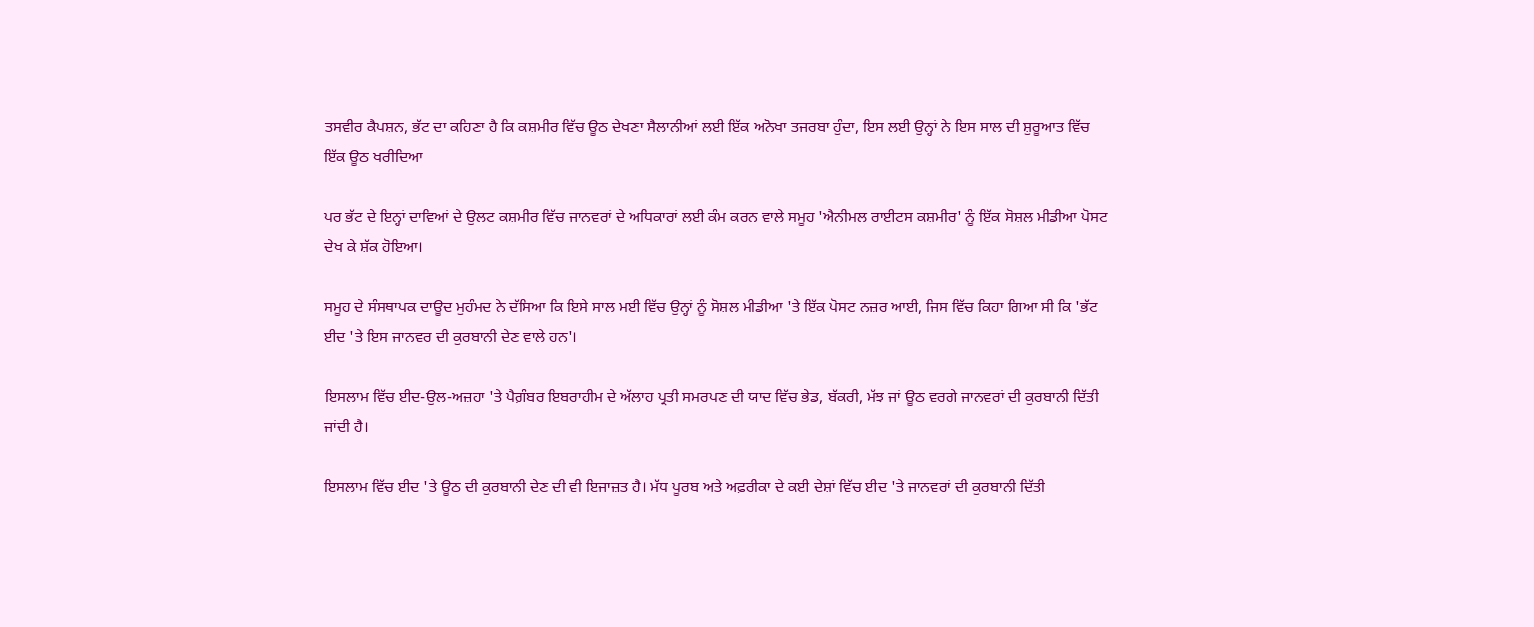ਤਸਵੀਰ ਕੈਪਸ਼ਨ, ਭੱਟ ਦਾ ਕਹਿਣਾ ਹੈ ਕਿ ਕਸ਼ਮੀਰ ਵਿੱਚ ਊਠ ਦੇਖਣਾ ਸੈਲਾਨੀਆਂ ਲਈ ਇੱਕ ਅਨੋਖਾ ਤਜਰਬਾ ਹੁੰਦਾ, ਇਸ ਲਈ ਉਨ੍ਹਾਂ ਨੇ ਇਸ ਸਾਲ ਦੀ ਸ਼ੁਰੂਆਤ ਵਿੱਚ ਇੱਕ ਊਠ ਖਰੀਦਿਆ

ਪਰ ਭੱਟ ਦੇ ਇਨ੍ਹਾਂ ਦਾਵਿਆਂ ਦੇ ਉਲਟ ਕਸ਼ਮੀਰ ਵਿੱਚ ਜਾਨਵਰਾਂ ਦੇ ਅਧਿਕਾਰਾਂ ਲਈ ਕੰਮ ਕਰਨ ਵਾਲੇ ਸਮੂਹ 'ਐਨੀਮਲ ਰਾਈਟਸ ਕਸ਼ਮੀਰ' ਨੂੰ ਇੱਕ ਸੋਸ਼ਲ ਮੀਡੀਆ ਪੋਸਟ ਦੇਖ ਕੇ ਸ਼ੱਕ ਹੋਇਆ।

ਸਮੂਹ ਦੇ ਸੰਸਥਾਪਕ ਦਾਊਦ ਮੁਹੰਮਦ ਨੇ ਦੱਸਿਆ ਕਿ ਇਸੇ ਸਾਲ ਮਈ ਵਿੱਚ ਉਨ੍ਹਾਂ ਨੂੰ ਸੋਸ਼ਲ ਮੀਡੀਆ 'ਤੇ ਇੱਕ ਪੋਸਟ ਨਜ਼ਰ ਆਈ, ਜਿਸ ਵਿੱਚ ਕਿਹਾ ਗਿਆ ਸੀ ਕਿ 'ਭੱਟ ਈਦ 'ਤੇ ਇਸ ਜਾਨਵਰ ਦੀ ਕੁਰਬਾਨੀ ਦੇਣ ਵਾਲੇ ਹਨ'।

ਇਸਲਾਮ ਵਿੱਚ ਈਦ-ਉਲ-ਅਜ਼ਹਾ 'ਤੇ ਪੈਗ਼ੰਬਰ ਇਬਰਾਹੀਮ ਦੇ ਅੱਲਾਹ ਪ੍ਰਤੀ ਸਮਰਪਣ ਦੀ ਯਾਦ ਵਿੱਚ ਭੇਡ, ਬੱਕਰੀ, ਮੱਝ ਜਾਂ ਊਠ ਵਰਗੇ ਜਾਨਵਰਾਂ ਦੀ ਕੁਰਬਾਨੀ ਦਿੱਤੀ ਜਾਂਦੀ ਹੈ।

ਇਸਲਾਮ ਵਿੱਚ ਈਦ 'ਤੇ ਊਠ ਦੀ ਕੁਰਬਾਨੀ ਦੇਣ ਦੀ ਵੀ ਇਜਾਜ਼ਤ ਹੈ। ਮੱਧ ਪੂਰਬ ਅਤੇ ਅਫ਼ਰੀਕਾ ਦੇ ਕਈ ਦੇਸ਼ਾਂ ਵਿੱਚ ਈਦ 'ਤੇ ਜਾਨਵਰਾਂ ਦੀ ਕੁਰਬਾਨੀ ਦਿੱਤੀ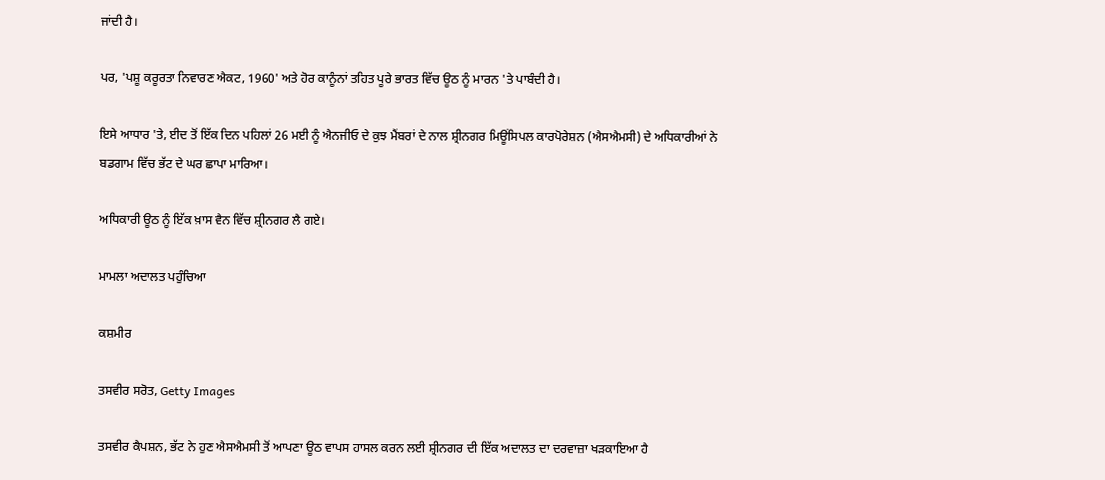ਜਾਂਦੀ ਹੈ।

ਪਰ, 'ਪਸ਼ੂ ਕਰੂਰਤਾ ਨਿਵਾਰਣ ਐਕਟ, 1960' ਅਤੇ ਹੋਰ ਕਾਨੂੰਨਾਂ ਤਹਿਤ ਪੂਰੇ ਭਾਰਤ ਵਿੱਚ ਊਠ ਨੂੰ ਮਾਰਨ 'ਤੇ ਪਾਬੰਦੀ ਹੈ।

ਇਸੇ ਆਧਾਰ 'ਤੇ, ਈਦ ਤੋਂ ਇੱਕ ਦਿਨ ਪਹਿਲਾਂ 26 ਮਈ ਨੂੰ ਐਨਜੀਓ ਦੇ ਕੁਝ ਮੈਂਬਰਾਂ ਦੇ ਨਾਲ ਸ਼੍ਰੀਨਗਰ ਮਿਊਂਸਿਪਲ ਕਾਰਪੋਰੇਸ਼ਨ (ਐਸਐਮਸੀ) ਦੇ ਅਧਿਕਾਰੀਆਂ ਨੇ ਬਡਗਾਮ ਵਿੱਚ ਭੱਟ ਦੇ ਘਰ ਛਾਪਾ ਮਾਰਿਆ।

ਅਧਿਕਾਰੀ ਊਠ ਨੂੰ ਇੱਕ ਖ਼ਾਸ ਵੈਨ ਵਿੱਚ ਸ਼੍ਰੀਨਗਰ ਲੈ ਗਏ।

ਮਾਮਲਾ ਅਦਾਲਤ ਪਹੁੰਚਿਆ

ਕਸ਼ਮੀਰ

ਤਸਵੀਰ ਸਰੋਤ, Getty Images

ਤਸਵੀਰ ਕੈਪਸ਼ਨ, ਭੱਟ ਨੇ ਹੁਣ ਐਸਐਮਸੀ ਤੋਂ ਆਪਣਾ ਊਠ ਵਾਪਸ ਹਾਸਲ ਕਰਨ ਲਈ ਸ਼੍ਰੀਨਗਰ ਦੀ ਇੱਕ ਅਦਾਲਤ ਦਾ ਦਰਵਾਜ਼ਾ ਖੜਕਾਇਆ ਹੈ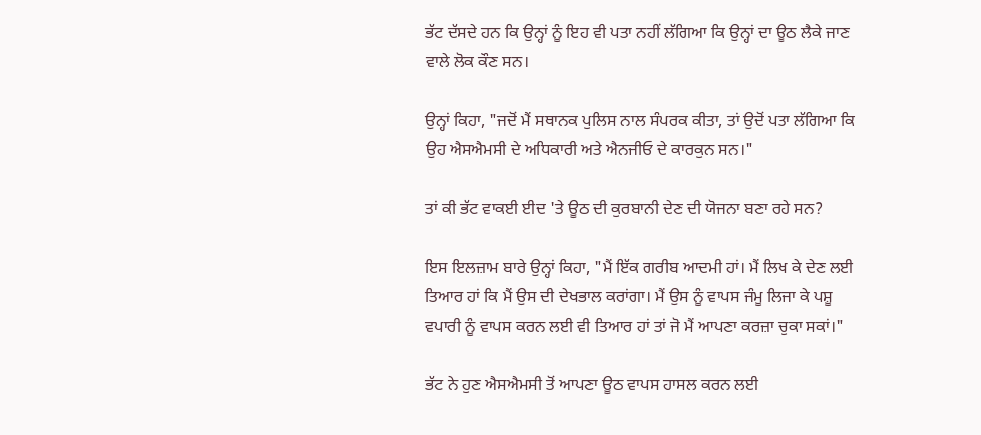ਭੱਟ ਦੱਸਦੇ ਹਨ ਕਿ ਉਨ੍ਹਾਂ ਨੂੰ ਇਹ ਵੀ ਪਤਾ ਨਹੀਂ ਲੱਗਿਆ ਕਿ ਉਨ੍ਹਾਂ ਦਾ ਊਠ ਲੈਕੇ ਜਾਣ ਵਾਲੇ ਲੋਕ ਕੌਣ ਸਨ।

ਉਨ੍ਹਾਂ ਕਿਹਾ, "ਜਦੋਂ ਮੈਂ ਸਥਾਨਕ ਪੁਲਿਸ ਨਾਲ ਸੰਪਰਕ ਕੀਤਾ, ਤਾਂ ਉਦੋਂ ਪਤਾ ਲੱਗਿਆ ਕਿ ਉਹ ਐਸਐਮਸੀ ਦੇ ਅਧਿਕਾਰੀ ਅਤੇ ਐਨਜੀਓ ਦੇ ਕਾਰਕੁਨ ਸਨ।"

ਤਾਂ ਕੀ ਭੱਟ ਵਾਕਈ ਈਦ 'ਤੇ ਊਠ ਦੀ ਕੁਰਬਾਨੀ ਦੇਣ ਦੀ ਯੋਜਨਾ ਬਣਾ ਰਹੇ ਸਨ?

ਇਸ ਇਲਜ਼ਾਮ ਬਾਰੇ ਉਨ੍ਹਾਂ ਕਿਹਾ, "ਮੈਂ ਇੱਕ ਗਰੀਬ ਆਦਮੀ ਹਾਂ। ਮੈਂ ਲਿਖ ਕੇ ਦੇਣ ਲਈ ਤਿਆਰ ਹਾਂ ਕਿ ਮੈਂ ਉਸ ਦੀ ਦੇਖਭਾਲ ਕਰਾਂਗਾ। ਮੈਂ ਉਸ ਨੂੰ ਵਾਪਸ ਜੰਮੂ ਲਿਜਾ ਕੇ ਪਸ਼ੂ ਵਪਾਰੀ ਨੂੰ ਵਾਪਸ ਕਰਨ ਲਈ ਵੀ ਤਿਆਰ ਹਾਂ ਤਾਂ ਜੋ ਮੈਂ ਆਪਣਾ ਕਰਜ਼ਾ ਚੁਕਾ ਸਕਾਂ।"

ਭੱਟ ਨੇ ਹੁਣ ਐਸਐਮਸੀ ਤੋਂ ਆਪਣਾ ਊਠ ਵਾਪਸ ਹਾਸਲ ਕਰਨ ਲਈ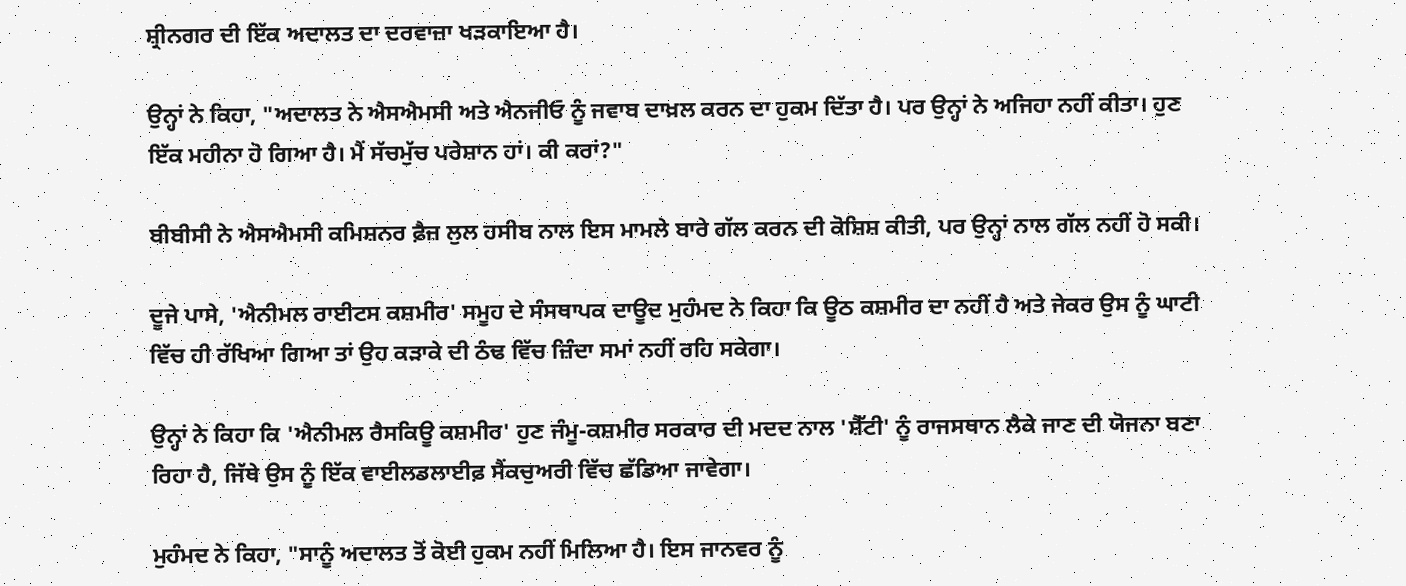ਸ਼੍ਰੀਨਗਰ ਦੀ ਇੱਕ ਅਦਾਲਤ ਦਾ ਦਰਵਾਜ਼ਾ ਖੜਕਾਇਆ ਹੈ।

ਉਨ੍ਹਾਂ ਨੇ ਕਿਹਾ, "ਅਦਾਲਤ ਨੇ ਐਸਐਮਸੀ ਅਤੇ ਐਨਜੀਓ ਨੂੰ ਜਵਾਬ ਦਾਖ਼ਲ ਕਰਨ ਦਾ ਹੁਕਮ ਦਿੱਤਾ ਹੈ। ਪਰ ਉਨ੍ਹਾਂ ਨੇ ਅਜਿਹਾ ਨਹੀਂ ਕੀਤਾ। ਹੁਣ ਇੱਕ ਮਹੀਨਾ ਹੋ ਗਿਆ ਹੈ। ਮੈਂ ਸੱਚਮੁੱਚ ਪਰੇਸ਼ਾਨ ਹਾਂ। ਕੀ ਕਰਾਂ?"

ਬੀਬੀਸੀ ਨੇ ਐਸਐਮਸੀ ਕਮਿਸ਼ਨਰ ਫ਼ੈਜ਼ ਲੁਲ ਹਸੀਬ ਨਾਲ ਇਸ ਮਾਮਲੇ ਬਾਰੇ ਗੱਲ ਕਰਨ ਦੀ ਕੋਸ਼ਿਸ਼ ਕੀਤੀ, ਪਰ ਉਨ੍ਹਾਂ ਨਾਲ ਗੱਲ ਨਹੀਂ ਹੋ ਸਕੀ।

ਦੂਜੇ ਪਾਸੇ, 'ਐਨੀਮਲ ਰਾਈਟਸ ਕਸ਼ਮੀਰ' ਸਮੂਹ ਦੇ ਸੰਸਥਾਪਕ ਦਾਊਦ ਮੁਹੰਮਦ ਨੇ ਕਿਹਾ ਕਿ ਊਠ ਕਸ਼ਮੀਰ ਦਾ ਨਹੀਂ ਹੈ ਅਤੇ ਜੇਕਰ ਉਸ ਨੂੰ ਘਾਟੀ ਵਿੱਚ ਹੀ ਰੱਖਿਆ ਗਿਆ ਤਾਂ ਉਹ ਕੜਾਕੇ ਦੀ ਠੰਢ ਵਿੱਚ ਜ਼ਿੰਦਾ ਸਮਾਂ ਨਹੀਂ ਰਹਿ ਸਕੇਗਾ।

ਉਨ੍ਹਾਂ ਨੇ ਕਿਹਾ ਕਿ 'ਐਨੀਮਲ ਰੈਸਕਿਊ ਕਸ਼ਮੀਰ' ਹੁਣ ਜੰਮੂ-ਕਸ਼ਮੀਰ ਸਰਕਾਰ ਦੀ ਮਦਦ ਨਾਲ 'ਸ਼ੈੱਟੀ' ਨੂੰ ਰਾਜਸਥਾਨ ਲੈਕੇ ਜਾਣ ਦੀ ਯੋਜਨਾ ਬਣਾ ਰਿਹਾ ਹੈ, ਜਿੱਥੇ ਉਸ ਨੂੰ ਇੱਕ ਵਾਈਲਡਲਾਈਫ਼ ਸੈਂਕਚੁਅਰੀ ਵਿੱਚ ਛੱਡਿਆ ਜਾਵੇਗਾ।

ਮੁਹੰਮਦ ਨੇ ਕਿਹਾ, "ਸਾਨੂੰ ਅਦਾਲਤ ਤੋਂ ਕੋਈ ਹੁਕਮ ਨਹੀਂ ਮਿਲਿਆ ਹੈ। ਇਸ ਜਾਨਵਰ ਨੂੰ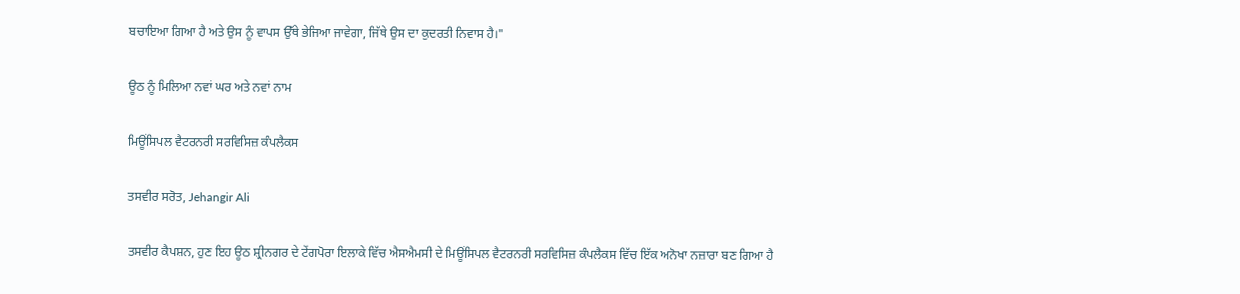ਬਚਾਇਆ ਗਿਆ ਹੈ ਅਤੇ ਉਸ ਨੂੰ ਵਾਪਸ ਉੱਥੇ ਭੇਜਿਆ ਜਾਵੇਗਾ, ਜਿੱਥੇ ਉਸ ਦਾ ਕੁਦਰਤੀ ਨਿਵਾਸ ਹੈ।"

ਊਠ ਨੂੰ ਮਿਲਿਆ ਨਵਾਂ ਘਰ ਅਤੇ ਨਵਾਂ ਨਾਮ

ਮਿਊਂਸਿਪਲ ਵੈਟਰਨਰੀ ਸਰਵਿਸਿਜ਼ ਕੰਪਲੈਕਸ

ਤਸਵੀਰ ਸਰੋਤ, Jehangir Ali

ਤਸਵੀਰ ਕੈਪਸ਼ਨ, ਹੁਣ ਇਹ ਊਠ ਸ਼੍ਰੀਨਗਰ ਦੇ ਟੇਂਗਪੋਰਾ ਇਲਾਕੇ ਵਿੱਚ ਐਸਐਮਸੀ ਦੇ ਮਿਊਂਸਿਪਲ ਵੈਟਰਨਰੀ ਸਰਵਿਸਿਜ਼ ਕੰਪਲੈਕਸ ਵਿੱਚ ਇੱਕ ਅਨੋਖਾ ਨਜ਼ਾਰਾ ਬਣ ਗਿਆ ਹੈ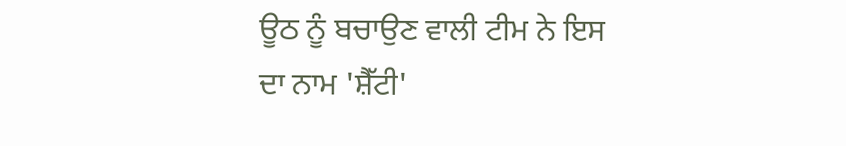ਊਠ ਨੂੰ ਬਚਾਉਣ ਵਾਲੀ ਟੀਮ ਨੇ ਇਸ ਦਾ ਨਾਮ 'ਸ਼ੈੱਟੀ'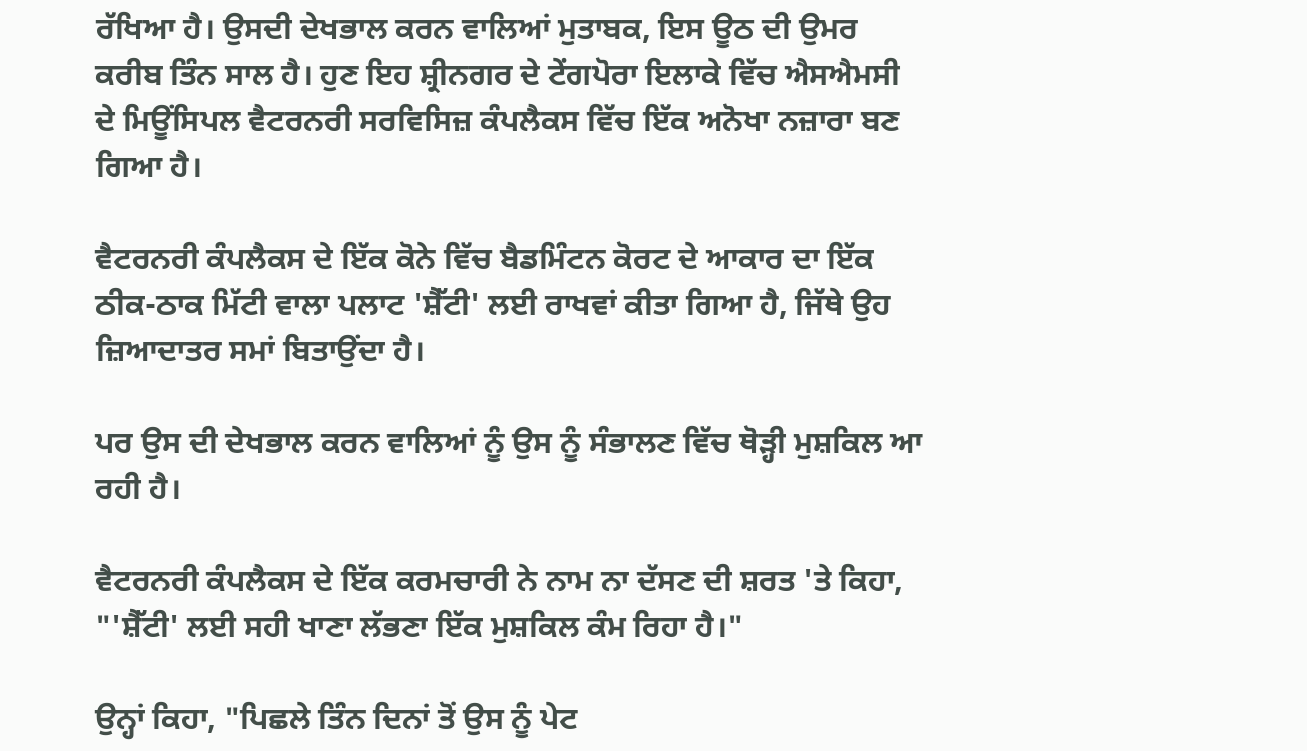ਰੱਖਿਆ ਹੈ। ਉਸਦੀ ਦੇਖਭਾਲ ਕਰਨ ਵਾਲਿਆਂ ਮੁਤਾਬਕ, ਇਸ ਊਠ ਦੀ ਉਮਰ ਕਰੀਬ ਤਿੰਨ ਸਾਲ ਹੈ। ਹੁਣ ਇਹ ਸ਼੍ਰੀਨਗਰ ਦੇ ਟੇਂਗਪੋਰਾ ਇਲਾਕੇ ਵਿੱਚ ਐਸਐਮਸੀ ਦੇ ਮਿਊਂਸਿਪਲ ਵੈਟਰਨਰੀ ਸਰਵਿਸਿਜ਼ ਕੰਪਲੈਕਸ ਵਿੱਚ ਇੱਕ ਅਨੋਖਾ ਨਜ਼ਾਰਾ ਬਣ ਗਿਆ ਹੈ।

ਵੈਟਰਨਰੀ ਕੰਪਲੈਕਸ ਦੇ ਇੱਕ ਕੋਨੇ ਵਿੱਚ ਬੈਡਮਿੰਟਨ ਕੋਰਟ ਦੇ ਆਕਾਰ ਦਾ ਇੱਕ ਠੀਕ-ਠਾਕ ਮਿੱਟੀ ਵਾਲਾ ਪਲਾਟ 'ਸ਼ੈੱਟੀ' ਲਈ ਰਾਖਵਾਂ ਕੀਤਾ ਗਿਆ ਹੈ, ਜਿੱਥੇ ਉਹ ਜ਼ਿਆਦਾਤਰ ਸਮਾਂ ਬਿਤਾਉਂਦਾ ਹੈ।

ਪਰ ਉਸ ਦੀ ਦੇਖਭਾਲ ਕਰਨ ਵਾਲਿਆਂ ਨੂੰ ਉਸ ਨੂੰ ਸੰਭਾਲਣ ਵਿੱਚ ਥੋੜ੍ਹੀ ਮੁਸ਼ਕਿਲ ਆ ਰਹੀ ਹੈ।

ਵੈਟਰਨਰੀ ਕੰਪਲੈਕਸ ਦੇ ਇੱਕ ਕਰਮਚਾਰੀ ਨੇ ਨਾਮ ਨਾ ਦੱਸਣ ਦੀ ਸ਼ਰਤ 'ਤੇ ਕਿਹਾ, "'ਸ਼ੈੱਟੀ' ਲਈ ਸਹੀ ਖਾਣਾ ਲੱਭਣਾ ਇੱਕ ਮੁਸ਼ਕਿਲ ਕੰਮ ਰਿਹਾ ਹੈ।"

ਉਨ੍ਹਾਂ ਕਿਹਾ, "ਪਿਛਲੇ ਤਿੰਨ ਦਿਨਾਂ ਤੋਂ ਉਸ ਨੂੰ ਪੇਟ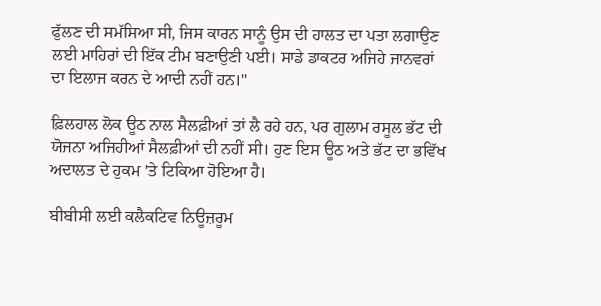ਫੁੱਲਣ ਦੀ ਸਮੱਸਿਆ ਸੀ, ਜਿਸ ਕਾਰਨ ਸਾਨੂੰ ਉਸ ਦੀ ਹਾਲਤ ਦਾ ਪਤਾ ਲਗਾਉਣ ਲਈ ਮਾਹਿਰਾਂ ਦੀ ਇੱਕ ਟੀਮ ਬਣਾਉਣੀ ਪਈ। ਸਾਡੇ ਡਾਕਟਰ ਅਜਿਹੇ ਜਾਨਵਰਾਂ ਦਾ ਇਲਾਜ ਕਰਨ ਦੇ ਆਦੀ ਨਹੀਂ ਹਨ।"

ਫ਼ਿਲਹਾਲ ਲੋਕ ਊਠ ਨਾਲ ਸੈਲਫ਼ੀਆਂ ਤਾਂ ਲੈ ਰਹੇ ਹਨ, ਪਰ ਗੁਲਾਮ ਰਸੂਲ ਭੱਟ ਦੀ ਯੋਜਨਾ ਅਜਿਹੀਆਂ ਸੈਲਫ਼ੀਆਂ ਦੀ ਨਹੀਂ ਸੀ। ਹੁਣ ਇਸ ਊਠ ਅਤੇ ਭੱਟ ਦਾ ਭਵਿੱਖ ਅਦਾਲਤ ਦੇ ਹੁਕਮ 'ਤੇ ਟਿਕਿਆ ਹੋਇਆ ਹੈ।

ਬੀਬੀਸੀ ਲਈ ਕਲੈਕਟਿਵ ਨਿਊਜ਼ਰੂਮ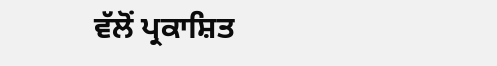ਵੱਲੋਂ ਪ੍ਰਕਾਸ਼ਿਤ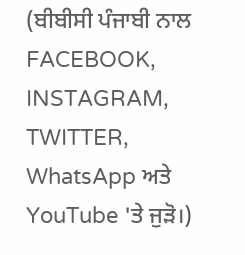(ਬੀਬੀਸੀ ਪੰਜਾਬੀ ਨਾਲ FACEBOOK, INSTAGRAM, TWITTER, WhatsApp ਅਤੇ YouTube 'ਤੇ ਜੁੜੋ।)